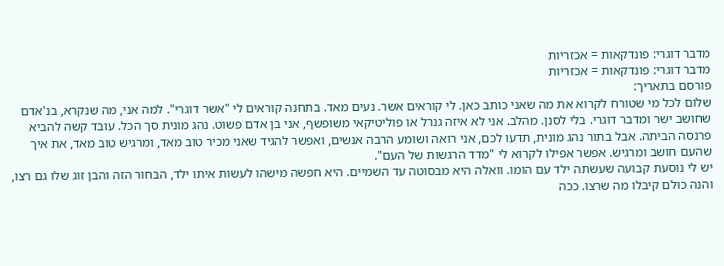מדבר דוגרי: פונדקאות = אכזריות
מדבר דוגרי: פונדקאות = אכזריות
פורסם בתאריך:
שלום לכל מי שטורח לקרוא את מה שאני כותב כאן. לי קוראים אשר. נעים מאד. בתחנה קוראים לי "אשר דוגרי". למה אני, מה שנקרא, בנ'אדם שחושב ישר ומדבר דוגרי. בלי לסנן. מהלב. אני לא איזה גנרל או פוליטיקאי משופשף, אני בן אדם פשוט. נהג מונית סך הכל. עובד קשה להביא פרנסה הביתה. אבל בתור נהג מונית, תדעו לכם, אני רואה ושומע הרבה אנשים, ואפשר להגיד שאני מכיר טוב מאד, ומרגיש טוב מאד, את איך שהעם חושב ומרגיש. אפשר אפילו לקרוא לי "מדד הרגשות של העם".
יש לי נוסעת קבועה שעשתה ילד עם הומו. וואלה היא מבסוטה עד השמיים. היא חפשה מישהו לעשות איתו ילד, הבחור הזה והבן זוג שלו גם רצו, והנה כולם קיבלו מה שרצו. ככה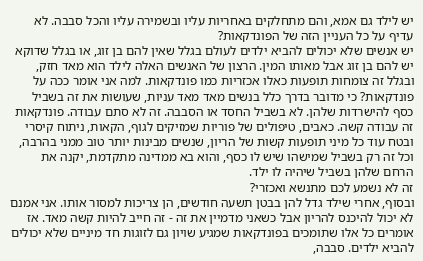יש לילד גם אמא, והם מתחלקים באחריות עליו ובשמירה עליו והכל סבבה. לא עדיף על כל העניין הזה של הפונדקאות?
יש אנשים שלא יכולים להביא ילדים לעולם בגלל שאין להם בן זוג, או בגלל שדוקא יש להם בן זוג אבל מאותו המין. הרצון של האנשים האלה לילד הוא מאד חזק, ובגלל זה צומחות תופעות כאלו אכזריות כמו פונדקאות. למה אני אומר ככה על פונדקאות? כי מדובר בדרך כלל בנשים מאד מאד עניות, שעושות את זה בשביל כסף להישרדות שלהן. לא בשביל החסד או הסבבה. זה לא סתם עבודה. פונדקאות זה עבודה קשה. כאבים, טיפולים של פוריות שמזיקים לגוף, הקאות, ניתוח קיסרי ובטח עוד כל מיני תופעות קשות של הריון, שנשים מבינות יותר טוב ממני בהרבה, וכל זה רק בשביל שמישהו שיש לו כסף, והוא בא ממדינה מתקדמת, יקנה את הרחם שלהן בשביל שיהיה לו ילד.
זה לא נשמע לכם מתנשא ואכזרי?
ובסוף, אחרי שילד גדל להן בבטן תשעה חודשים, הן צריכות למסור אותו. אני אמנם לא יכול להיכנס להריון אבל כשאני מדמיין את זה - זה חייב להיות קשה מאד. אז אומרים כל אלו שתומכים בפונדקאות שמגיע שויון גם לזוגות חד מיניים שלא יכולים להביא ילדים. סבבה,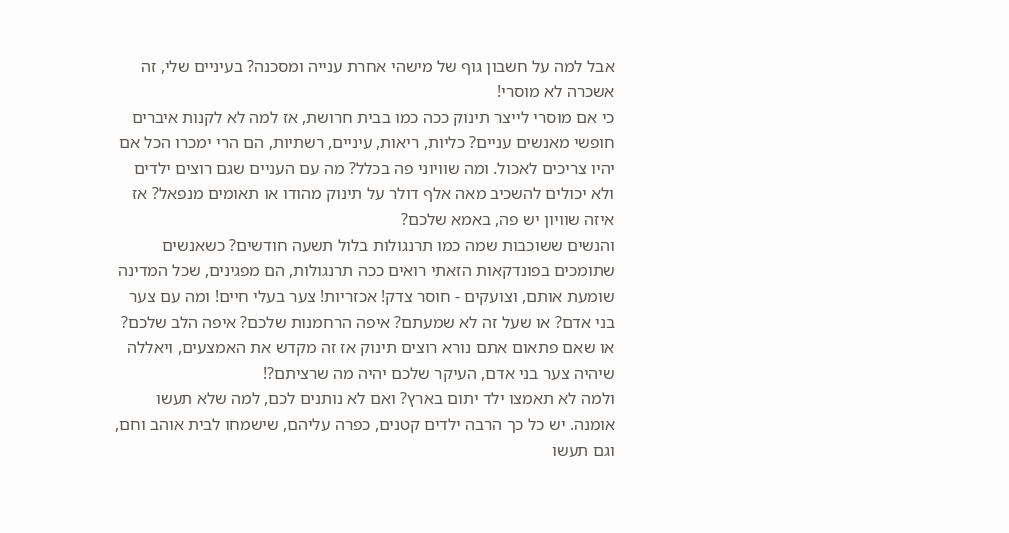אבל למה על חשבון גוף של מישהי אחרת ענייה ומסכנה? בעיניים שלי, זה אשכרה לא מוסרי!
כי אם מוסרי לייצר תינוק ככה כמו בבית חרושת, אז למה לא לקנות איברים חופשי מאנשים עניים? כליות, ריאות, עיניים, רשתיות, הם הרי ימכרו הכל אם יהיו צריכים לאכול. ומה שוויוני פה בכלל? מה עם העניים שגם רוצים ילדים ולא יכולים להשכיב מאה אלף דולר על תינוק מהודו או תאומים מנפאל? אז איזה שוויון יש פה, באמא שלכם?
והנשים ששוכבות שמה כמו תרנגולות בלול תשעה חודשים? כשאנשים שתומכים בפונדקאות הזאתי רואים ככה תרנגולות, הם מפגינים, שכל המדינה שומעת אותם, וצועקים - חוסר צדק! אכזריות! צער בעלי חיים! ומה עם צער בני אדם? או שעל זה לא שמעתם? איפה הרחמנות שלכם? איפה הלב שלכם? או שאם פתאום אתם נורא רוצים תינוק אז זה מקדש את האמצעים, ויאללה שיהיה צער בני אדם, העיקר שלכם יהיה מה שרציתם?!
ולמה לא תאמצו ילד יתום בארץ? ואם לא נותנים לכם, למה שלא תעשו אומנה. יש כל כך הרבה ילדים קטנים, כפרה עליהם, שישמחו לבית אוהב וחם, וגם תעשו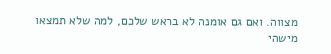מצווה. ואם גם אומנה לא בראש שלכם, למה שלא תמצאו מישהי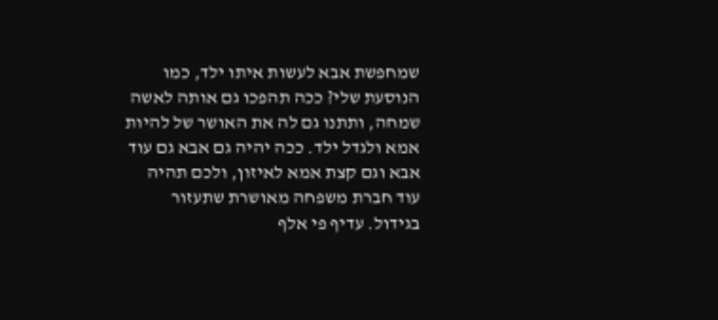שמחפשת אבא לעשות איתו ילד, כמו הנוסעת שלי? ככה תהפכו גם אותה לאשה שמחה, ותתנו גם לה את האושר של להיות אמא ולגדל ילד. ככה יהיה גם אבא גם עוד אבא וגם קצת אמא לאיזון, ולכם תהיה עוד חברת משפחה מאושרת שתעזור בגידול. עדיף פי אלף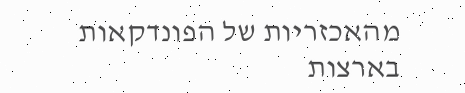מהאכזריות של הפונדקאות בארצות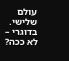עולם שלישי.
בדוגרי – לא ככה?